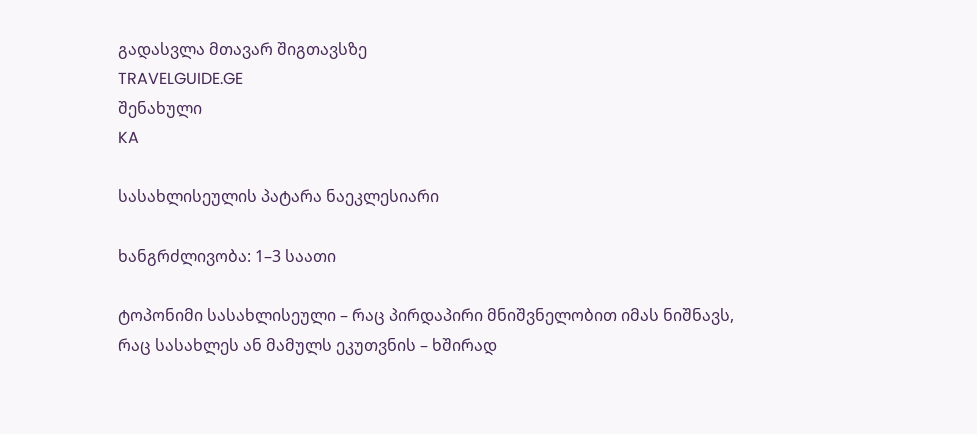გადასვლა მთავარ შიგთავსზე
TRAVELGUIDE.GE
შენახული
KA

სასახლისეულის პატარა ნაეკლესიარი

ხანგრძლივობა: 1–3 საათი

ტოპონიმი სასახლისეული – რაც პირდაპირი მნიშვნელობით იმას ნიშნავს, რაც სასახლეს ან მამულს ეკუთვნის – ხშირად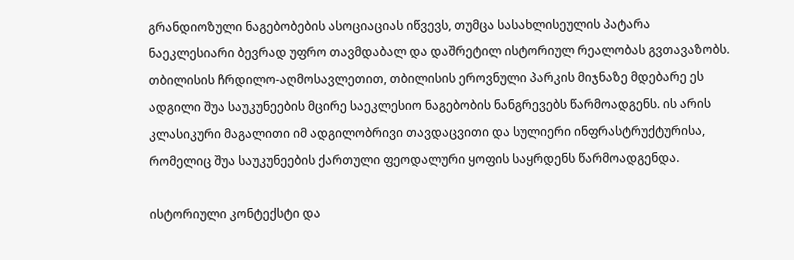გრანდიოზული ნაგებობების ასოციაციას იწვევს, თუმცა სასახლისეულის პატარა ნაეკლესიარი ბევრად უფრო თავმდაბალ და დაშრეტილ ისტორიულ რეალობას გვთავაზობს. თბილისის ჩრდილო-აღმოსავლეთით, თბილისის ეროვნული პარკის მიჯნაზე მდებარე ეს ადგილი შუა საუკუნეების მცირე საეკლესიო ნაგებობის ნანგრევებს წარმოადგენს. ის არის კლასიკური მაგალითი იმ ადგილობრივი თავდაცვითი და სულიერი ინფრასტრუქტურისა, რომელიც შუა საუკუნეების ქართული ფეოდალური ყოფის საყრდენს წარმოადგენდა.

ისტორიული კონტექსტი და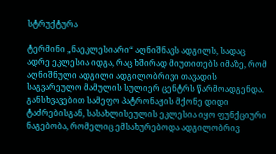სტრუქტურა

ტერმინი „ნაეკლესიარი“ აღნიშნავს ადგილს, სადაც ადრე ეკლესია იდგა, რაც ხშირად მიუთითებს იმაზე, რომ აღნიშნული ადგილი ადგილობრივი თავადის საგვარეულო მამულის სულიერ ცენტრს წარმოადგენდა. განსხვავებით სამეფო პატრონაჟის მქონე დიდი ტაძრებისგან, სასახლისეულის ეკლესია იყო ფუნქციური ნაგებობა, რომელიც ემსახურებოდა ადგილობრივ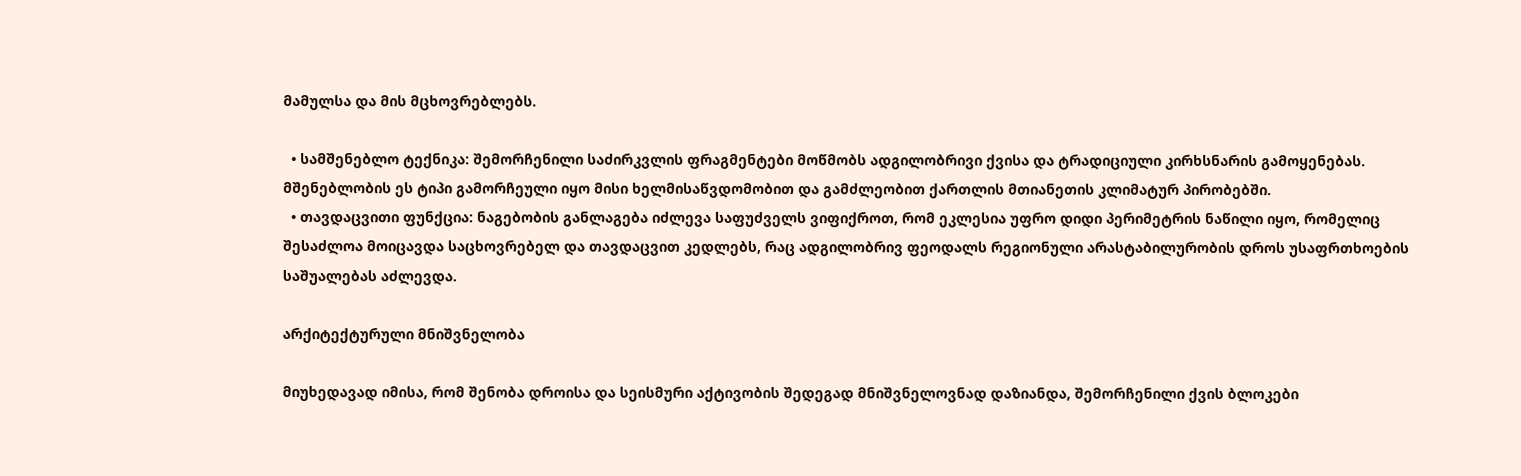მამულსა და მის მცხოვრებლებს.

  • სამშენებლო ტექნიკა: შემორჩენილი საძირკვლის ფრაგმენტები მოწმობს ადგილობრივი ქვისა და ტრადიციული კირხსნარის გამოყენებას. მშენებლობის ეს ტიპი გამორჩეული იყო მისი ხელმისაწვდომობით და გამძლეობით ქართლის მთიანეთის კლიმატურ პირობებში.
  • თავდაცვითი ფუნქცია: ნაგებობის განლაგება იძლევა საფუძველს ვიფიქროთ, რომ ეკლესია უფრო დიდი პერიმეტრის ნაწილი იყო, რომელიც შესაძლოა მოიცავდა საცხოვრებელ და თავდაცვით კედლებს, რაც ადგილობრივ ფეოდალს რეგიონული არასტაბილურობის დროს უსაფრთხოების საშუალებას აძლევდა.

არქიტექტურული მნიშვნელობა

მიუხედავად იმისა, რომ შენობა დროისა და სეისმური აქტივობის შედეგად მნიშვნელოვნად დაზიანდა, შემორჩენილი ქვის ბლოკები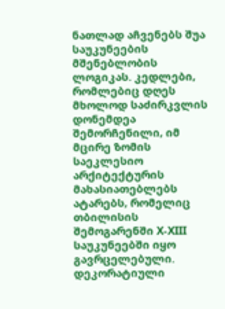ნათლად აჩვენებს შუა საუკუნეების მშენებლობის ლოგიკას. კედლები, რომლებიც დღეს მხოლოდ საძირკვლის დონემდეა შემორჩენილი, იმ მცირე ზომის საეკლესიო არქიტექტურის მახასიათებლებს ატარებს, რომელიც თბილისის შემოგარენში X-XIII საუკუნეებში იყო გავრცელებული. დეკორატიული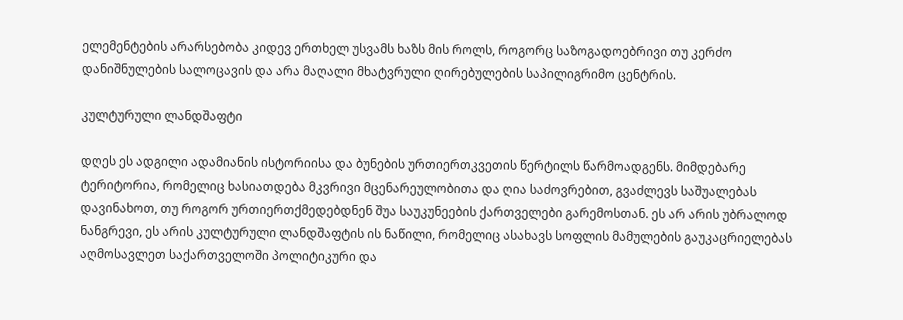ელემენტების არარსებობა კიდევ ერთხელ უსვამს ხაზს მის როლს, როგორც საზოგადოებრივი თუ კერძო დანიშნულების სალოცავის და არა მაღალი მხატვრული ღირებულების საპილიგრიმო ცენტრის.

კულტურული ლანდშაფტი

დღეს ეს ადგილი ადამიანის ისტორიისა და ბუნების ურთიერთკვეთის წერტილს წარმოადგენს. მიმდებარე ტერიტორია, რომელიც ხასიათდება მკვრივი მცენარეულობითა და ღია საძოვრებით, გვაძლევს საშუალებას დავინახოთ, თუ როგორ ურთიერთქმედებდნენ შუა საუკუნეების ქართველები გარემოსთან. ეს არ არის უბრალოდ ნანგრევი, ეს არის კულტურული ლანდშაფტის ის ნაწილი, რომელიც ასახავს სოფლის მამულების გაუკაცრიელებას აღმოსავლეთ საქართველოში პოლიტიკური და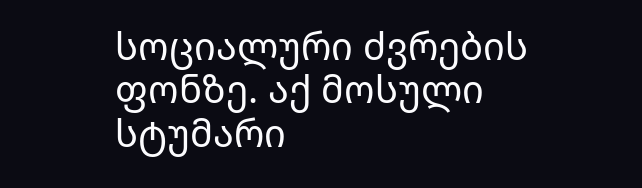სოციალური ძვრების ფონზე. აქ მოსული სტუმარი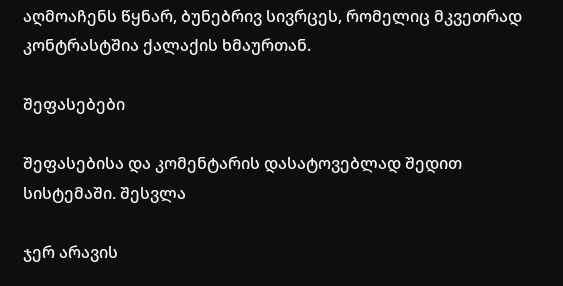აღმოაჩენს წყნარ, ბუნებრივ სივრცეს, რომელიც მკვეთრად კონტრასტშია ქალაქის ხმაურთან.

შეფასებები

შეფასებისა და კომენტარის დასატოვებლად შედით სისტემაში. შესვლა

ჯერ არავის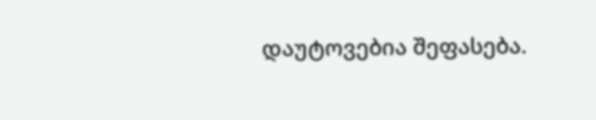დაუტოვებია შეფასება.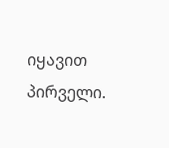იყავით პირველი.